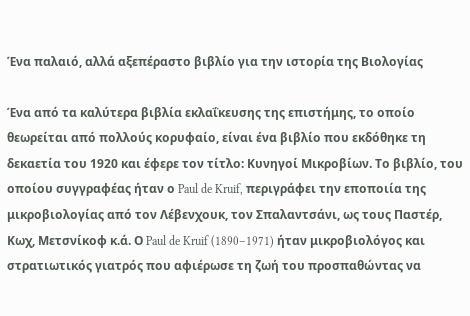Ένα παλαιό, αλλά αξεπέραστο βιβλίο για την ιστορία της Βιολογίας

Ένα από τα καλύτερα βιβλία εκλαΐκευσης της επιστήμης, το οποίο θεωρείται από πολλούς κορυφαίο, είναι ένα βιβλίο που εκδόθηκε τη δεκαετία του 1920 και έφερε τον τίτλο: Κυνηγοί Μικροβίων. Το βιβλίο, του οποίου συγγραφέας ήταν ο Paul de Kruif, περιγράφει την εποποιία της μικροβιολογίας από τον Λέβενχουκ, τον Σπαλαντσάνι, ως τους Παστέρ, Κωχ, Μετσνίκοφ κ.ά. Ο Paul de Kruif (1890–1971) ήταν μικροβιολόγος και στρατιωτικός γιατρός που αφιέρωσε τη ζωή του προσπαθώντας να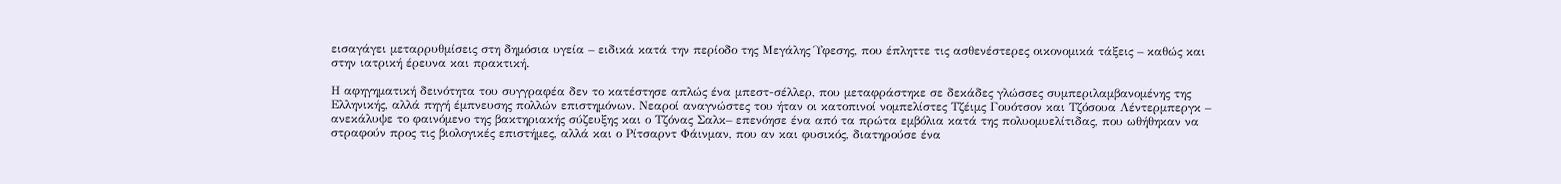εισαγάγει μεταρρυθμίσεις στη δημόσια υγεία – ειδικά κατά την περίοδο της Μεγάλης Ύφεσης, που έπληττε τις ασθενέστερες οικονομικά τάξεις – καθώς και στην ιατρική έρευνα και πρακτική.

Η αφηγηματική δεινότητα του συγγραφέα δεν το κατέστησε απλώς ένα μπεστ-σέλλερ, που μεταφράστηκε σε δεκάδες γλώσσες συμπεριλαμβανομένης της Ελληνικής, αλλά πηγή έμπνευσης πολλών επιστημόνων. Νεαροί αναγνώστες του ήταν οι κατοπινοί νομπελίστες Tζέιμς Γουότσον και Τζόσουα Λέντερμπεργκ – ανεκάλυψε το φαινόμενο της βακτηριακής σύζευξης και ο Τζόνας Σαλκ– επενόησε ένα από τα πρώτα εμβόλια κατά της πολυομυελίτιδας, που ωθήθηκαν να στραφούν προς τις βιολογικές επιστήμες, αλλά και ο Ρίτσαρντ Φάινμαν, που αν και φυσικός, διατηρούσε ένα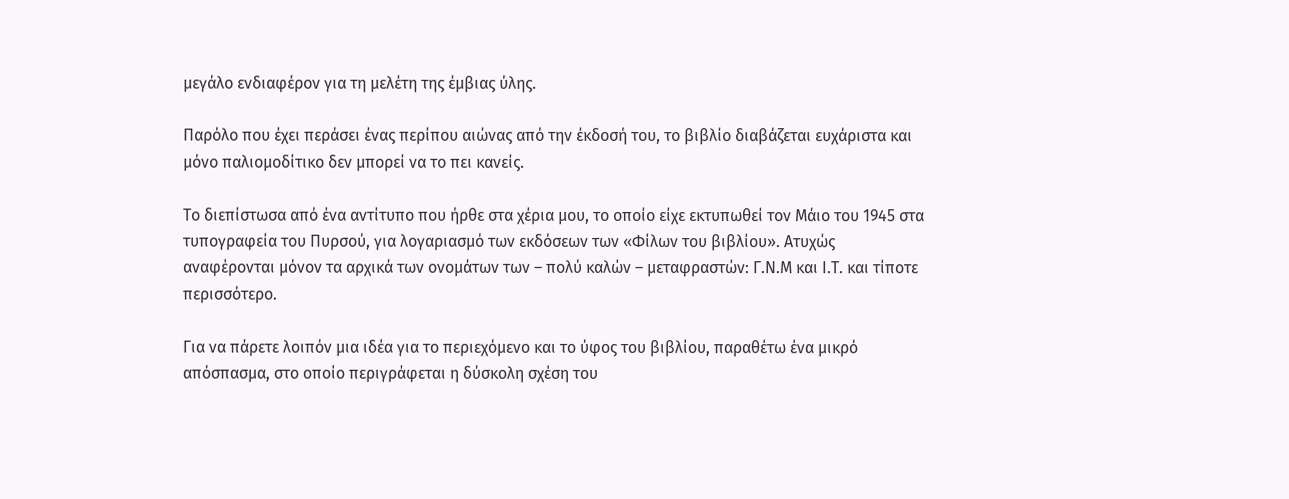μεγάλο ενδιαφέρον για τη μελέτη της έμβιας ύλης.

Παρόλο που έχει περάσει ένας περίπου αιώνας από την έκδοσή του, το βιβλίο διαβάζεται ευχάριστα και μόνο παλιομοδίτικο δεν μπορεί να το πει κανείς.

Το διεπίστωσα από ένα αντίτυπο που ήρθε στα χέρια μου, το οποίο είχε εκτυπωθεί τον Μάιο του 1945 στα τυπογραφεία του Πυρσού, για λογαριασμό των εκδόσεων των «Φίλων του βιβλίου». Ατυχώς αναφέρονται μόνον τα αρχικά των ονομάτων των – πολύ καλών – μεταφραστών: Γ.Ν.Μ και Ι.Τ. και τίποτε περισσότερο.

Για να πάρετε λοιπόν μια ιδέα για το περιεχόμενο και το ύφος του βιβλίου, παραθέτω ένα μικρό απόσπασμα, στο οποίο περιγράφεται η δύσκολη σχέση του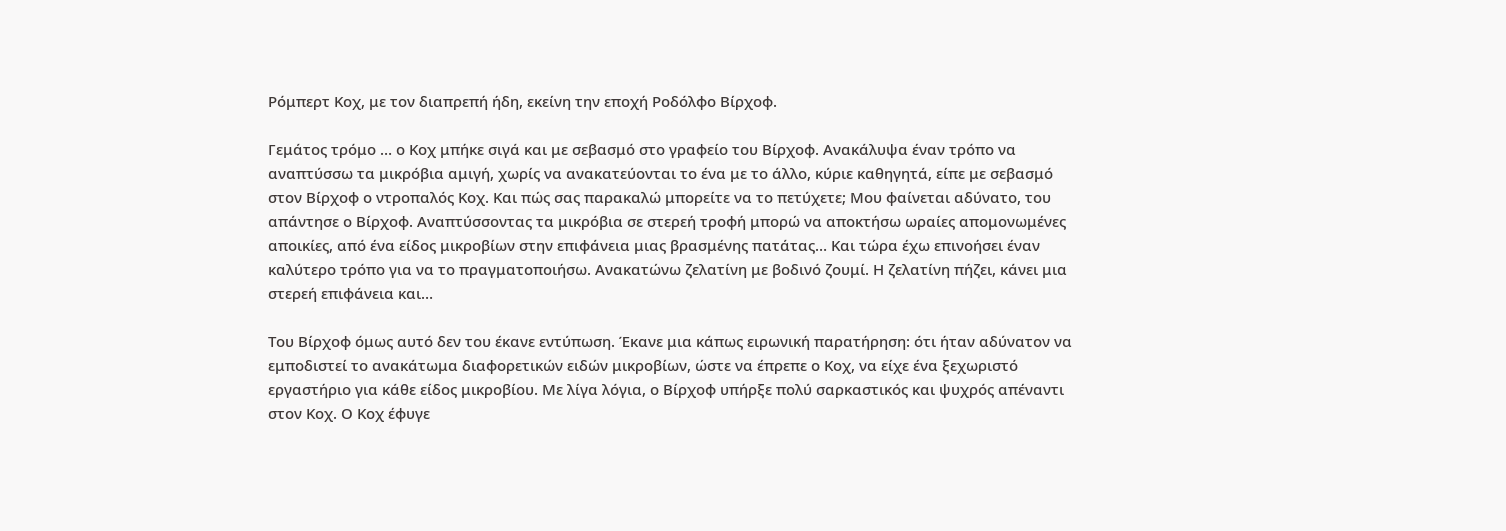Ρόμπερτ Κοχ, με τον διαπρεπή ήδη, εκείνη την εποχή Ροδόλφο Βίρχοφ.

Γεμάτος τρόμο … ο Κοχ μπήκε σιγά και με σεβασμό στο γραφείο του Βίρχοφ. Ανακάλυψα έναν τρόπο να αναπτύσσω τα μικρόβια αμιγή, χωρίς να ανακατεύονται το ένα με το άλλο, κύριε καθηγητά, είπε με σεβασμό στον Βίρχοφ ο ντροπαλός Κοχ. Και πώς σας παρακαλώ μπορείτε να το πετύχετε; Μου φαίνεται αδύνατο, του απάντησε ο Βίρχοφ. Αναπτύσσοντας τα μικρόβια σε στερεή τροφή μπορώ να αποκτήσω ωραίες απομονωμένες αποικίες, από ένα είδος μικροβίων στην επιφάνεια μιας βρασμένης πατάτας… Και τώρα έχω επινοήσει έναν καλύτερο τρόπο για να το πραγματοποιήσω. Ανακατώνω ζελατίνη με βοδινό ζουμί. Η ζελατίνη πήζει, κάνει μια στερεή επιφάνεια και…

Του Βίρχοφ όμως αυτό δεν του έκανε εντύπωση. Έκανε μια κάπως ειρωνική παρατήρηση: ότι ήταν αδύνατον να εμποδιστεί το ανακάτωμα διαφορετικών ειδών μικροβίων, ώστε να έπρεπε ο Κοχ, να είχε ένα ξεχωριστό εργαστήριο για κάθε είδος μικροβίου. Με λίγα λόγια, ο Βίρχοφ υπήρξε πολύ σαρκαστικός και ψυχρός απέναντι στον Κοχ. Ο Κοχ έφυγε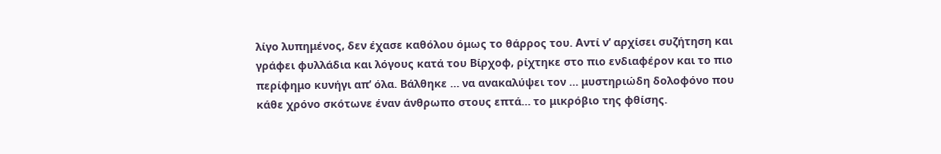λίγο λυπημένος, δεν έχασε καθόλου όμως το θάρρος του. Αντί ν’ αρχίσει συζήτηση και γράφει φυλλάδια και λόγους κατά του Βίρχοφ, ρίχτηκε στο πιο ενδιαφέρον και το πιο περίφημο κυνήγι απ’ όλα. Βάλθηκε … να ανακαλύψει τον … μυστηριώδη δολοφόνο που κάθε χρόνο σκότωνε έναν άνθρωπο στους επτά… το μικρόβιο της φθίσης.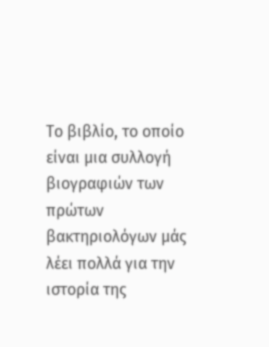Το βιβλίο, το οποίο είναι μια συλλογή βιογραφιών των πρώτων βακτηριολόγων μάς λέει πολλά για την ιστορία της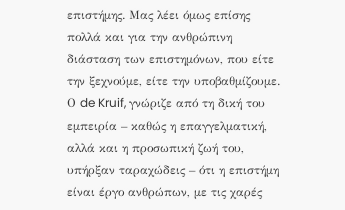επιστήμης. Μας λέει όμως επίσης πολλά και για την ανθρώπινη διάσταση των επιστημόνων, που είτε την ξεχνούμε, είτε την υποβαθμίζουμε. Ο de Kruif, γνώριζε από τη δική του εμπειρία – καθώς η επαγγελματική, αλλά και η προσωπική ζωή του, υπήρξαν ταραχώδεις – ότι η επιστήμη είναι έργο ανθρώπων, με τις χαρές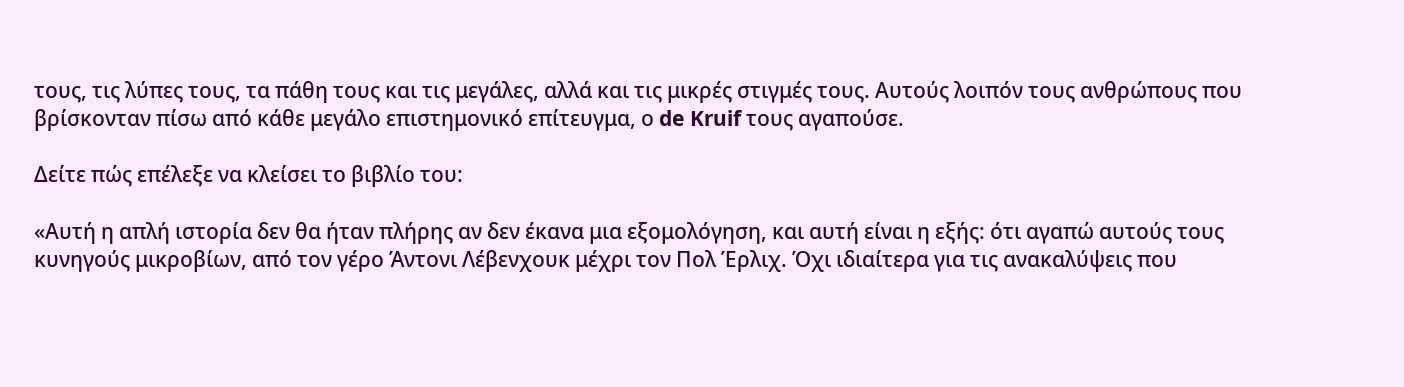τους, τις λύπες τους, τα πάθη τους και τις μεγάλες, αλλά και τις μικρές στιγμές τους. Αυτούς λοιπόν τους ανθρώπους που βρίσκονταν πίσω από κάθε μεγάλο επιστημονικό επίτευγμα, ο de Kruif τους αγαπούσε.

Δείτε πώς επέλεξε να κλείσει το βιβλίο του:

«Αυτή η απλή ιστορία δεν θα ήταν πλήρης αν δεν έκανα μια εξομολόγηση, και αυτή είναι η εξής: ότι αγαπώ αυτούς τους κυνηγούς μικροβίων, από τον γέρο Άντονι Λέβενχουκ μέχρι τον Πολ Έρλιχ. Όχι ιδιαίτερα για τις ανακαλύψεις που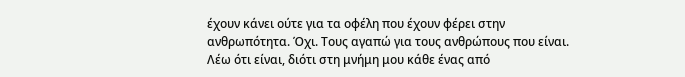έχουν κάνει ούτε για τα οφέλη που έχουν φέρει στην ανθρωπότητα. Όχι. Τους αγαπώ για τους ανθρώπους που είναι. Λέω ότι είναι, διότι στη μνήμη μου κάθε ένας από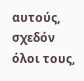αυτούς, σχεδόν όλοι τους,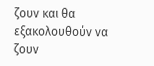ζουν και θα εξακολουθούν να ζουν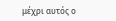μέχρι αυτός ο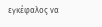εγκέφαλος να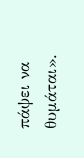πάψει να θυμάται».